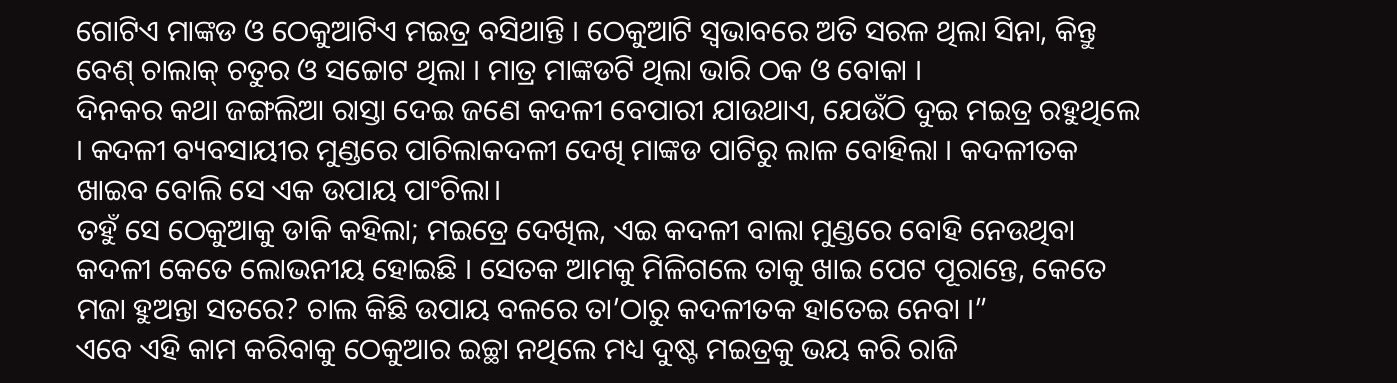ଗୋଟିଏ ମାଙ୍କଡ ଓ ଠେକୁଆଟିଏ ମଇତ୍ର ବସିଥାନ୍ତି । ଠେକୁଆଟି ସ୍ୱଭାବରେ ଅତି ସରଳ ଥିଲା ସିନା, କିନ୍ତୁ ବେଶ୍ ଚାଲାକ୍ ଚତୁର ଓ ସଚ୍ଚୋଟ ଥିଲା । ମାତ୍ର ମାଙ୍କଡଟି ଥିଲା ଭାରି ଠକ ଓ ବୋକା ।
ଦିନକର କଥା ଜଙ୍ଗଲିଆ ରାସ୍ତା ଦେଇ ଜଣେ କଦଳୀ ବେପାରୀ ଯାଉଥାଏ, ଯେଉଁଠି ଦୁଇ ମଇତ୍ର ରହୁଥିଲେ । କଦଳୀ ବ୍ୟବସାୟୀର ମୁଣ୍ଡରେ ପାଚିଲାକଦଳୀ ଦେଖି ମାଙ୍କଡ ପାଟିରୁ ଲାଳ ବୋହିଲା । କଦଳୀତକ ଖାଇବ ବୋଲି ସେ ଏକ ଉପାୟ ପାଂଚିଲା।
ତହୁଁ ସେ ଠେକୁଆକୁ ଡାକି କହିଲା; ମଇତ୍ରେ ଦେଖିଲ, ଏଇ କଦଳୀ ବାଲା ମୁଣ୍ଡରେ ବୋହି ନେଉଥିବା କଦଳୀ କେତେ ଲୋଭନୀୟ ହୋଇଛି । ସେତକ ଆମକୁ ମିଳିଗଲେ ତାକୁ ଖାଇ ପେଟ ପୂରାନ୍ତେ, କେତେ ମଜା ହୁଅନ୍ତା ସତରେ? ଚାଲ କିଛି ଉପାୟ ବଳରେ ତା’ଠାରୁ କଦଳୀତକ ହାତେଇ ନେବା ।”
ଏବେ ଏହି କାମ କରିବାକୁ ଠେକୁଆର ଇଚ୍ଛା ନଥିଲେ ମଧ୍ୟ ଦୁଷ୍ଟ ମଇତ୍ରକୁ ଭୟ କରି ରାଜି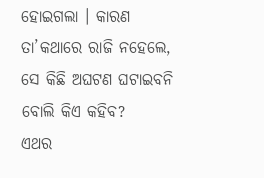ହୋଇଗଲା । କାରଣ ତା’କଥାରେ ରାଜି ନହେଲେ, ସେ କିଛି ଅଘଟଣ ଘଟାଇବନି ବୋଲି କିଏ କହିବ?
ଏଥର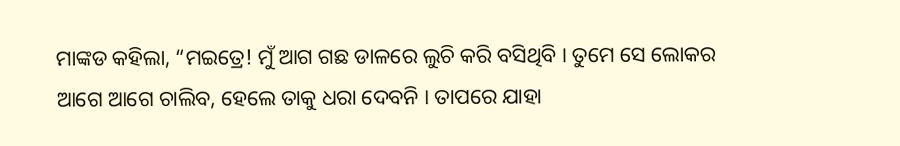ମାଙ୍କଡ କହିଲା, “ମଇତ୍ରେ! ମୁଁ ଆଗ ଗଛ ଡାଳରେ ଲୁଚି କରି ବସିଥିବି । ତୁମେ ସେ ଲୋକର ଆଗେ ଆଗେ ଚାଲିବ, ହେଲେ ତାକୁ ଧରା ଦେବନି । ତାପରେ ଯାହା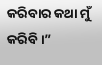କରିବାର କଥା ମୁଁ କରିବି ।”